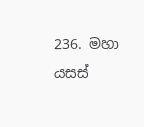236. මහා යසස්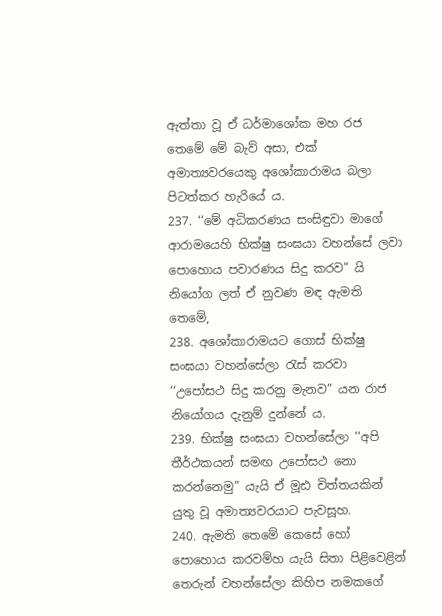ඇත්තා වූ ඒ ධර්මාශෝක මහ රජ තෙමේ මේ බැව් අසා, එක් අමාත්‍යවරයෙකු අශෝකාරාමය බලා පිටත්කර හැරියේ ය.
237. ‘‘මේ අධිකරණය සංසිඳුවා මාගේ ආරාමයෙහි භික්ෂු සංඝයා වහන්සේ ලවා පොහොය පවාරණය සිදු කරව” යි නියෝග ලත් ඒ නුවණ මඳ ඇමති තෙමේ,
238. අශෝකාරාමයට ගොස් භික්ෂු සංඝයා වහන්සේලා රැස් කරවා ‘‘උපෝසථ සිදු කරනු මැනව” යන රාජ නියෝගය දැනුම් දුන්නේ ය.
239. භික්ෂු සංඝයා වහන්සේලා ‘‘අපි තීර්ථකයන් සමඟ උපෝසථ නො කරන්නෙමු” යැයි ඒ මූඪ චිත්තයකින් යුතු වූ අමාත්‍යවරයාට පැවසූහ.
240. ඇමති තෙමේ කෙසේ හෝ පොහොය කරවම්හ යැයි සිතා පිළිවෙළින් තෙරුන් වහන්සේලා කිහිප නමකගේ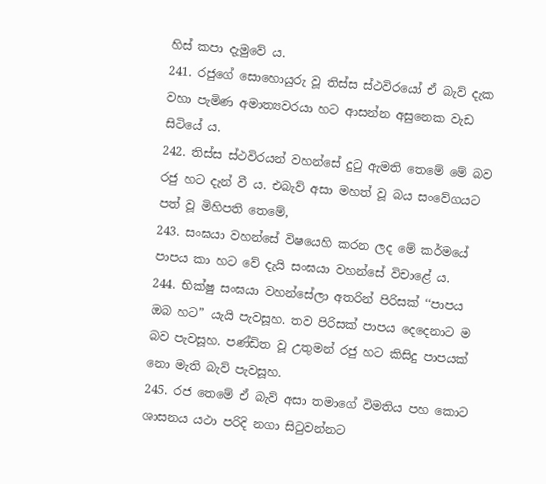හිස් කපා දැමුවේ ය.
241. රජුගේ සොහොයුරු වූ තිස්ස ස්ථවිරයෝ ඒ බැව් දැක වහා පැමිණ අමාත්‍යවරයා හට ආසන්න අසුනෙක වැඩ සිටියේ ය.
242. තිස්ස ස්ථවිරයන් වහන්සේ දුටු ඇමති තෙමේ මේ බව රජු හට දැන් වී ය. එබැව් අසා මහත් වූ බය සංවේගයට පත් වූ මිහිපති තෙමේ,
243. සංඝයා වහන්සේ විෂයෙහි කරන ලද මේ කර්මයේ පාපය කා හට වේ දැයි සංඝයා වහන්සේ විචාළේ ය.
244. භික්ෂු සංඝයා වහන්සේලා අතරින් පිරිසක් ‘‘පාපය ඔබ හට” යැයි පැවසූහ. තව පිරිසක් පාපය දෙදෙනාට ම බව පැවසූහ. පණ්ඩිත වූ උතුමන් රජු හට කිසිදු පාපයක් නො මැති බැව් පැවසූහ.
245. රජ තෙමේ ඒ බැව් අසා තමාගේ විමතිය පහ කොට ශාසනය යථා පරිදි නගා සිටුවන්නට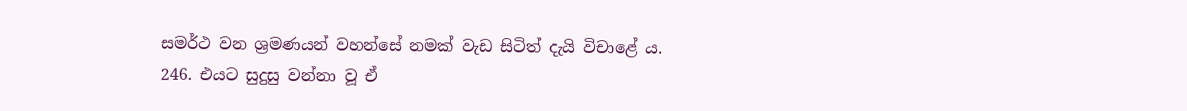සමර්ථ වන ශ්‍රමණයන් වහන්සේ නමක් වැඩ සිටිත් දැයි විචාළේ ය.
246. එයට සුදුසු වන්නා වූ ඒ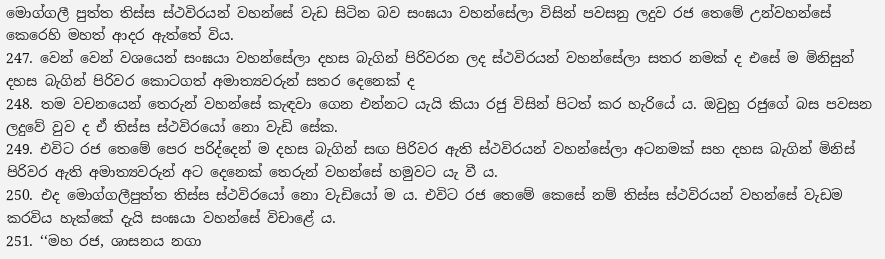මොග්ගලී පුත්ත තිස්ස ස්ථවිරයන් වහන්සේ වැඩ සිටින බව සංඝයා වහන්සේලා විසින් පවසනු ලදුව රජ තෙමේ උන්වහන්සේ කෙරෙහි මහත් ආදර ඇත්තේ විය.
247. වෙන් වෙන් වශයෙන් සංඝයා වහන්සේලා දහස බැගින් පිරිවරන ලද ස්ථවිරයන් වහන්සේලා සතර නමක් ද එසේ ම මිනිසුන් දහස බැගින් පිරිවර කොටගත් අමාත්‍යවරුන් සතර දෙනෙක් ද
248. තම වචනයෙන් තෙරුන් වහන්සේ කැඳවා ගෙන එන්නට යැයි කියා රජු විසින් පිටත් කර හැරියේ ය. ඔවුහු රජුගේ බස පවසන ලදුවේ වුව ද ඒ තිස්ස ස්ථවිරයෝ නො වැඩි සේක.
249. එවිට රජ තෙමේ පෙර පරිද්දෙන් ම දහස බැගින් සඟ පිරිවර ඇති ස්ථවිරයන් වහන්සේලා අටනමක් සහ දහස බැගින් මිනිස් පිරිවර ඇති අමාත්‍යවරුන් අට දෙනෙක් තෙරුන් වහන්සේ හමුවට යැ වී ය.
250. එද මොග්ගලීපුත්ත තිස්ස ස්ථවිරයෝ නො වැඩියෝ ම ය. එවිට රජ තෙමේ කෙසේ නම් තිස්ස ස්ථවිරයන් වහන්සේ වැඩම කරවිය හැක්කේ දැයි සංඝයා වහන්සේ විචාළේ ය.
251. ‘‘මහ රජ, ශාසනය නගා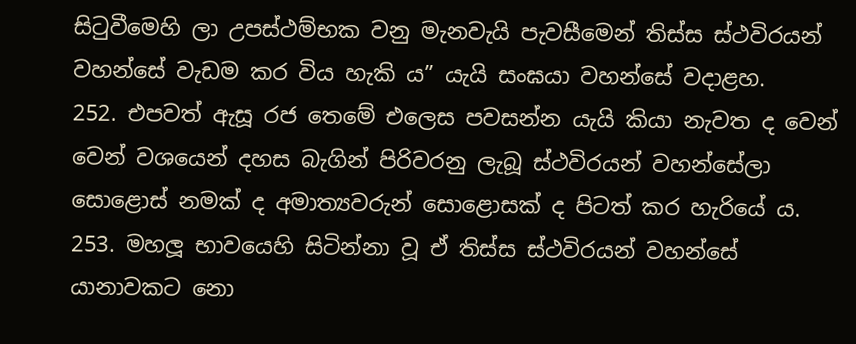සිටුවීමෙහි ලා උපස්ථම්භක වනු මැනවැයි පැවසීමෙන් තිස්ස ස්ථවිරයන් වහන්සේ වැඩම කර විය හැකි ය” යැයි සංඝයා වහන්සේ වදාළහ.
252. එපවත් ඇසූ රජ තෙමේ එලෙස පවසන්න යැයි කියා නැවත ද වෙන් වෙන් වශයෙන් දහස බැගින් පිරිවරනු ලැබූ ස්ථවිරයන් වහන්සේලා සොළොස් නමක් ද අමාත්‍යවරුන් සොළොසක් ද පිටත් කර හැරියේ ය.
253. මහලූ භාවයෙහි සිටින්නා වූ ඒ තිස්ස ස්ථවිරයන් වහන්සේ යානාවකට නො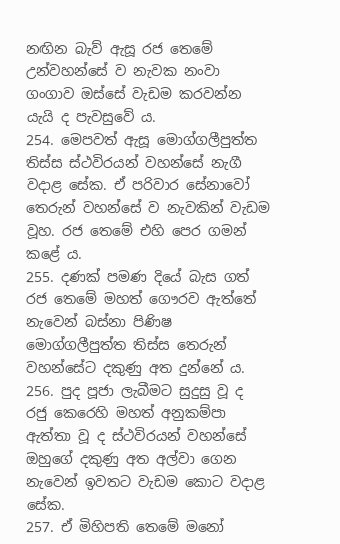නඟින බැව් ඇසූ රජ තෙමේ උන්වහන්සේ ව නැවක නංවා ගංගාව ඔස්සේ වැඩම කරවන්න යැයි ද පැවසුවේ ය.
254. මෙපවත් ඇසූ මොග්ගලීපුත්ත තිස්ස ස්ථවිරයන් වහන්සේ නැගී වදාළ සේක. ඒ පරිවාර සේනාවෝ තෙරුන් වහන්සේ ව නැවකින් වැඩම වූහ. රජ තෙමේ එහි පෙර ගමන් කළේ ය.
255. දණක් පමණ දියේ බැස ගත් රජ තෙමේ මහත් ගෞරව ඇත්තේ නැවෙන් බස්නා පිණිෂ මොග්ගලීපුත්ත තිස්ස තෙරුන් වහන්සේට දකුණු අත දුන්නේ ය.
256. පුද පූජා ලැබීමට සුදුසු වූ ද රජු කෙරෙහි මහත් අනුකම්පා ඇත්තා වූ ද ස්ථවිරයන් වහන්සේ ඔහුගේ දකුණු අත අල්වා ගෙන නැවෙන් ඉවතට වැඩම කොට වදාළ සේක.
257. ඒ මිහිපති තෙමේ මනෝ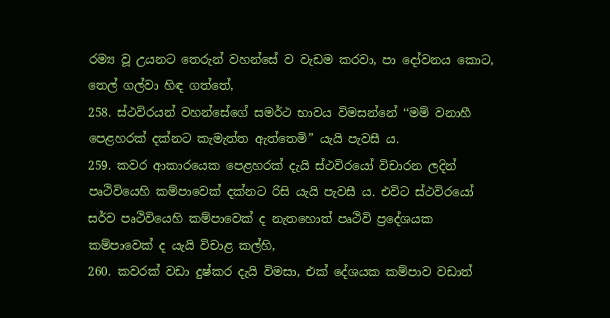රම්‍ය වූ උයනට තෙරුන් වහන්සේ ව වැඩම කරවා, පා දෝවනය කොට, තෙල් ගල්වා හිඳ ගත්තේ,
258. ස්ථවිරයන් වහන්සේගේ සමර්ථ භාවය විමසන්නේ ‘‘මම් වනාහී පෙළහරක් දක්නට කැමැත්ත ඇත්තෙමි” යැයි පැවසී ය.
259. කවර ආකාරයෙක පෙළහරක් දැයි ස්ථවිරයෝ විචාරන ලදින් පෘථිවියෙහි කම්පාවෙක් දක්නට රිසි යැයි පැවසී ය. එවිට ස්ථවිරයෝ සර්ව පෘථිවියෙහි කම්පාවෙක් ද නැතහොත් පෘථිවි ප්‍රදේශයක කම්පාවෙක් ද යැයි විචාළ කල්හි,
260. කවරක් වඩා දුෂ්කර දැයි විමසා, එක් දේශයක කම්පාව වඩාත්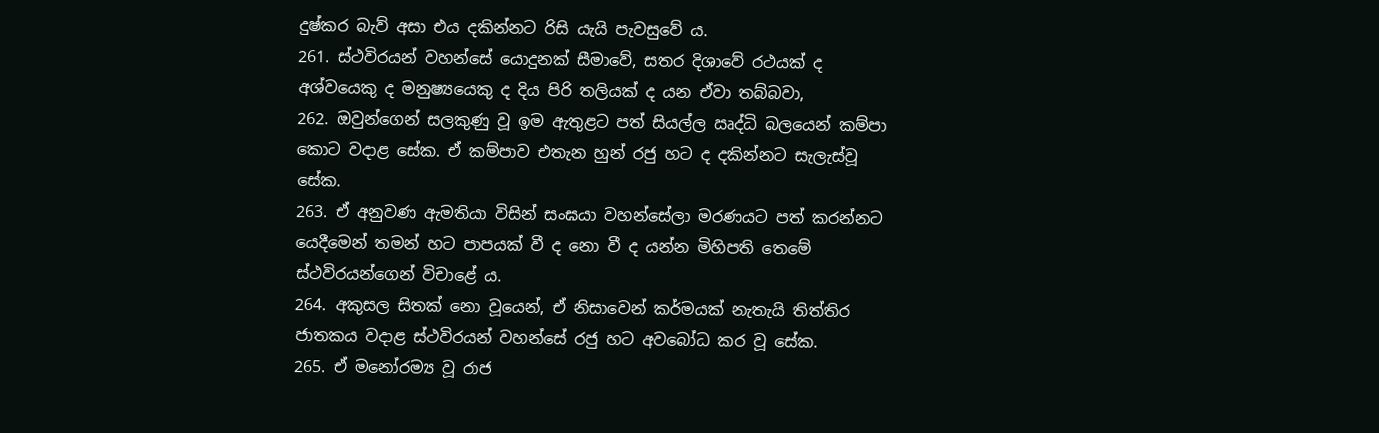දුෂ්කර බැව් අසා එය දකින්නට රිසි යැයි පැවසුවේ ය.
261. ස්ථවිරයන් වහන්සේ යොදුනක් සීමාවේ, සතර දිශාවේ රථයක් ද අශ්වයෙකු ද මනුෂ්‍යයෙකු ද දිය පිරි තලියක් ද යන ඒවා තබ්බවා,
262. ඔවුන්ගෙන් සලකුණු වූ ඉම ඇතුළට පත් සියල්ල ඍද්ධි බලයෙන් කම්පා කොට වදාළ සේක. ඒ කම්පාව එතැන හුන් රජු හට ද දකින්නට සැලැස්වූ සේක.
263. ඒ අනුවණ ඇමතියා විසින් සංඝයා වහන්සේලා මරණයට පත් කරන්නට යෙදීමෙන් තමන් හට පාපයක් වී ද නො වී ද යන්න මිහිපති තෙමේ ස්ථවිරයන්ගෙන් විචාළේ ය.
264. අකුසල සිතක් නො වූයෙන්, ඒ නිසාවෙන් කර්මයක් නැතැයි තිත්තිර ජාතකය වදාළ ස්ථවිරයන් වහන්සේ රජු හට අවබෝධ කර වූ සේක.
265. ඒ මනෝරම්‍ය වූ රාජ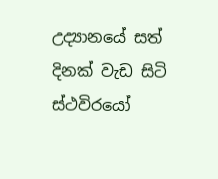උද්‍යානයේ සත් දිනක් වැඩ සිටි ස්ථවිරයෝ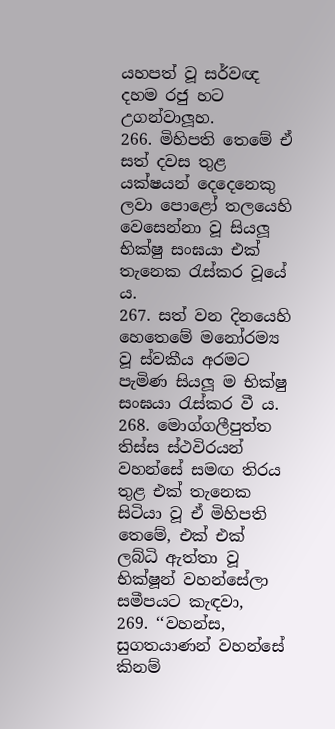යහපත් වූ සර්වඥ දහම රජු හට උගන්වාලූහ.
266. මිහිපති තෙමේ ඒ සත් දවස තුළ යක්ෂයන් දෙදෙනෙකු ලවා පොළෝ තලයෙහි වෙසෙන්නා වූ සියලූ භික්ෂු සංඝයා එක් තැනෙක රැස්කර වූයේ ය.
267. සත් වන දිනයෙහි හෙතෙමේ මනෝරම්‍ය වූ ස්වකීය අරමට පැමිණ සියලූ ම භික්ෂු සංඝයා රැස්කර වී ය.
268. මොග්ගලීපුත්ත තිස්ස ස්ථවිරයන් වහන්සේ සමඟ තිරය තුළ එක් තැනෙක සිටියා වූ ඒ මිහිපති තෙමේ, එක් එක් ලබ්ධි ඇත්තා වූ භික්ෂූන් වහන්සේලා සමීපයට කැඳවා,
269. ‘‘වහන්ස, සුගතයාණන් වහන්සේ කිනම්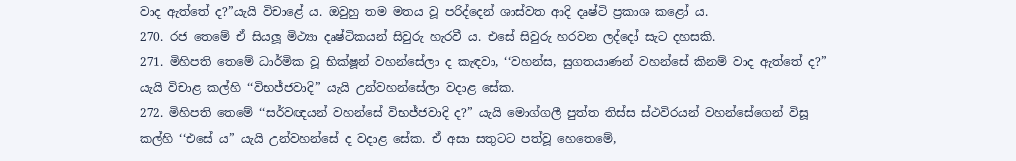වාද ඇත්තේ ද?”යැයි විචාළේ ය. ඔවුහු තම මතය වූ පරිද්දෙන් ශාස්වත ආදි දෘෂ්ටි ප්‍රකාශ කළෝ ය.
270. රජ තෙමේ ඒ සියලූ මිථ්‍යා දෘෂ්ටිකයන් සිවුරු හැරවී ය. එසේ සිවුරු හරවන ලද්දෝ සැට දහසකි.
271. මිහිපති තෙමේ ධාර්මික වූ භික්ෂූන් වහන්සේලා ද කැඳවා, ‘‘වහන්ස, සුගතයාණන් වහන්සේ කිනම් වාද ඇත්තේ ද?” යැයි විචාළ කල්හි ‘‘විභජ්ජවාදි” යැයි උන්වහන්සේලා වදාළ සේක.
272. මිහිපති තෙමේ ‘‘සර්වඥයන් වහන්සේ විභජ්ජවාදි ද?” යැයි මොග්ගලී පුත්ත තිස්ස ස්ථවිරයන් වහන්සේගෙන් විසූ කල්හි ‘‘එසේ ය” යැයි උන්වහන්සේ ද වදාළ සේක. ඒ අසා සතුටට පත්වූ හෙතෙමේ,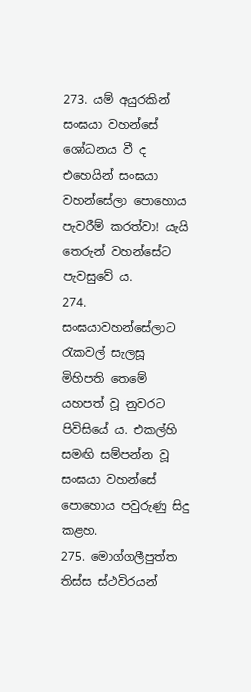273. යම් අයුරකින් සංඝයා වහන්සේ ශෝධනය වී ද එහෙයින් සංඝයා වහන්සේලා පොහොය පැවරීම් කරත්වා! යැයි තෙරුන් වහන්සේට පැවසුවේ ය.
274. සංඝයාවහන්සේලාට රැකවල් සැලසූ මිහිපති තෙමේ යහපත් වූ නුවරට පිවිසියේ ය. එකල්හි සමඟි සම්පන්න වූ සංඝයා වහන්සේ පොහොය පවුරුණු සිදු කළහ.
275. මොග්ගලීපුත්ත තිස්ස ස්ථවිරයන්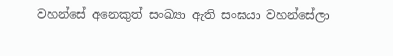වහන්සේ අනෙකුත් සංඛ්‍යා ඇති සංඝයා වහන්සේලා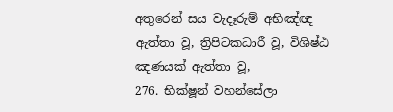අතුරෙන් සය වැදෑරුම් අභිඤ්ඥ ඇත්තා වූ, ත්‍රිපිටකධාරී වූ, විශිෂ්ඨ ඤණයක් ඇත්තා වූ,
276. භික්ෂූන් වහන්සේලා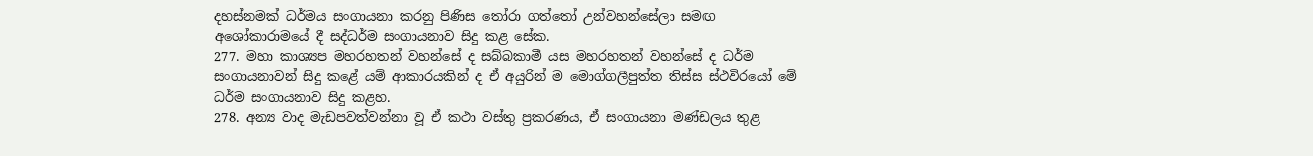දහස්නමක් ධර්මය සංගායනා කරනු පිණිස තෝරා ගත්තෝ උන්වහන්සේලා සමඟ අශෝකාරාමයේ දී සද්ධර්ම සංගායනාව සිදු කළ සේක.
277. මහා කාශ්‍යප මහරහතන් වහන්සේ ද සබ්බකාමී යස මහරහතන් වහන්සේ ද ධර්ම සංගායනාවන් සිදු කළේ යම් ආකාරයකින් ද ඒ අයුරින් ම මොග්ගලීපුත්ත තිස්ස ස්ථවිරයෝ මේ ධර්ම සංගායනාව සිදු කළහ.
278. අන්‍ය වාද මැඩපවත්වන්නා වූ ඒ කථා වස්තු ප්‍රකරණය, ඒ සංගායනා මණ්ඩලය තුළ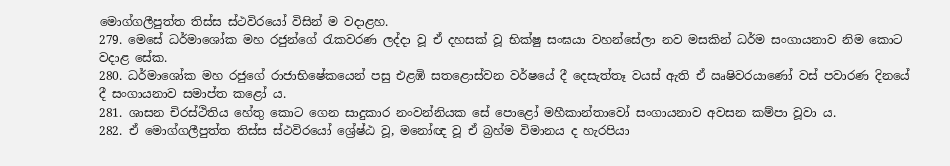මොග්ගලීපුත්ත තිස්ස ස්ථවිරයෝ විසින් ම වදාළහ.
279. මෙසේ ධර්මාශෝක මහ රජුන්ගේ රැකවරණ ලද්දා වූ ඒ දහසක් වූ භික්ෂු සංඝයා වහන්සේලා නව මසකින් ධර්ම සංගායනාව නිම කොට වදාළ සේක.
280. ධර්මාශෝක මහ රජුගේ රාජාභිෂේකයෙන් පසු එළඹි සතළොස්වන වර්ෂයේ දී දෙසැත්තෑ වයස් ඇති ඒ ඍෂිවරයාණෝ වස් පවාරණ දිනයේ දී සංගායනාව සමාප්ත කළෝ ය.
281. ශාසන චිරස්ථිතිය හේතු කොට ගෙන සාදුකාර නංවන්නියක සේ පොළෝ මහීකාන්තාවෝ සංගායනාව අවසන කම්පා වූවා ය.
282. ඒ මොග්ගලීපුත්ත තිස්ස ස්ථවිරයෝ ශ්‍රේෂ්ඨ වූ, මනෝඥ වූ ඒ බ්‍රහ්ම විමානය ද හැරපියා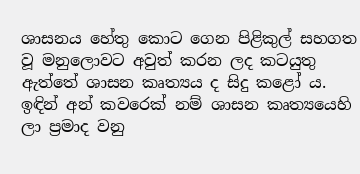ශාසනය හේතු කොට ගෙන පිළිකුල් සහගත වූ මනුලොවට අවුත් කරන ලද කටයුතු ඇත්තේ ශාසන කෘත්‍යය ද සිදු කළෝ ය.
ඉඳින් අන් කවරෙක් නම් ශාසන කෘත්‍යයෙහි ලා ප්‍රමාද වනු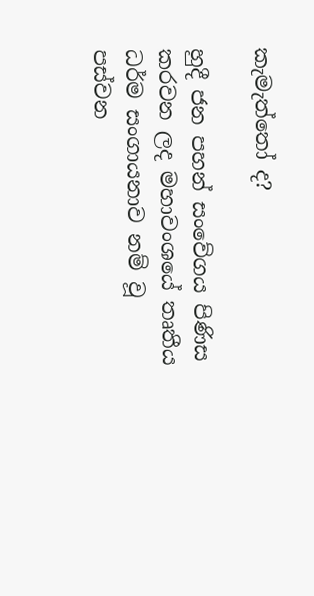කැමැත්තෝ ද?

හුදී ජන පහන් සංවේගය පිණිස කරවන ලද මහාවංශයේ තෘතීය ධර්ම සංගායනාව නම් වූ පස්වන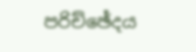පරිච්ඡේදය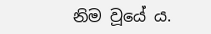නිම වූයේ ය.